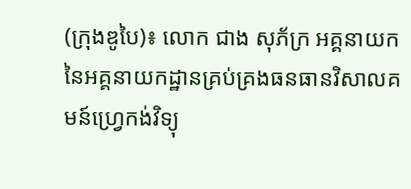(ក្រុងឌូបៃ)៖ លោក ជាង សុភ័ក្រ អគ្គនាយក នៃអគ្គនាយកដ្ឋានគ្រប់គ្រងធនធានវិសាលគមន៍ហ្វ្រេកង់វិទ្យុ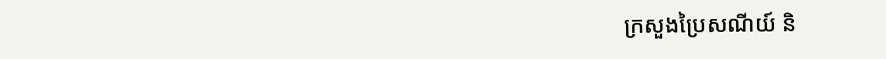ក្រសួងប្រៃសណីយ៍ និ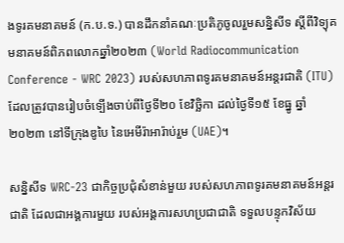ងទូរគមនាគមន៍ (ក.ប.ទ.) បានដឹកនាំគណៈប្រតិភូចូលរួមសន្និសីទ ស្តីពីវិទ្យុគមនាគមន៍ពិភពលោកឆ្នាំ២០២៣ (World Radiocommunication Conference - WRC 2023) របស់សហភាពទូរគមនាគមន៍អន្តរជាតិ (ITU) ដែលត្រូវបានរៀបចំទ្បើងចាប់ពីថ្ងៃទី២០ ខែវិច្ឆិកា ដល់ថ្ងៃទី១៥ ខែធ្នូ ឆ្នាំ២០២៣ នៅទីក្រុងឌូបៃ នៃអេមីរ៉ាអារ៉ាប់រួម (UAE)។

សន្និសីទ WRC-23 ជាកិច្ចប្រជុំសំខាន់មួយ របស់សហភាពទូរគមនាគមន៍អន្តរជាតិ ដែលជាអង្គការមួយ របស់អង្គការសហប្រជាជាតិ ទទួលបន្ទុកវិស័យ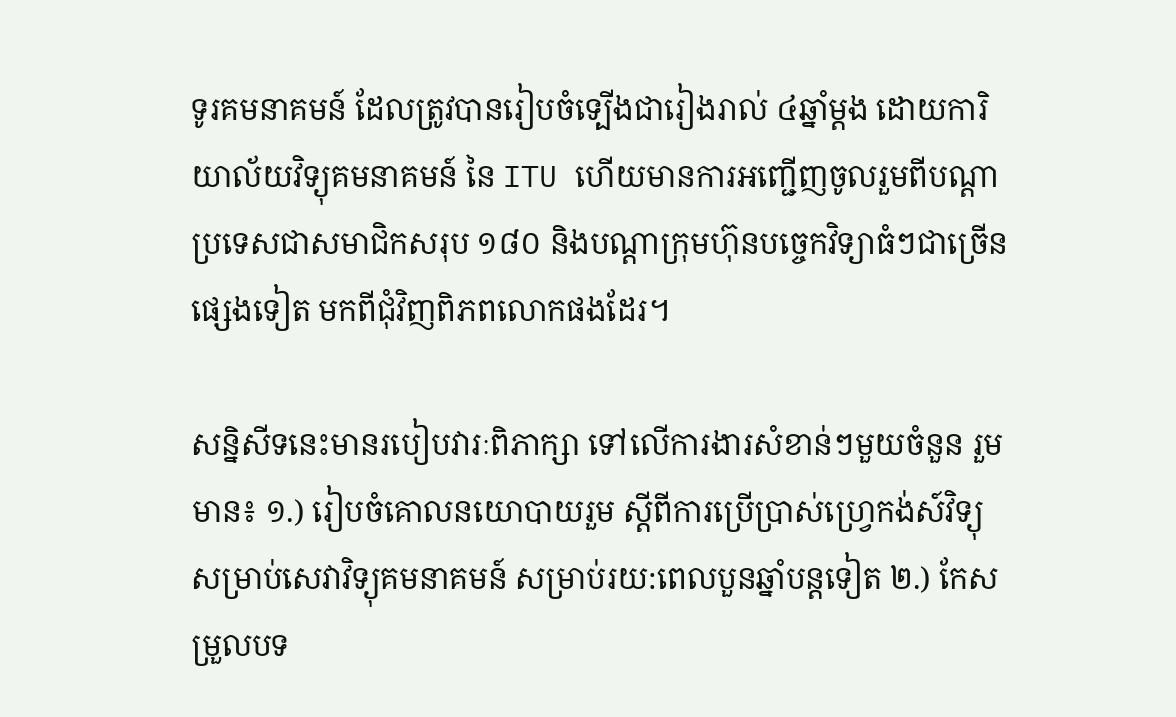ទូរគមនាគមន៍ ដែលត្រូវបានរៀបចំទ្បើងជារៀងរាល់ ៤ឆ្នាំម្តង ដោយការិយាល័យវិទ្យុគមនាគមន៍ នៃ ITU ហើយមានការអញ្ជើញចូលរួមពីបណ្តាប្រទេសជាសមាជិកសរុប ១៨០ និងបណ្តាក្រុមហ៊ុនបច្ចេកវិទ្យាធំៗជាច្រើនផ្សេងទៀត មកពីជុំវិញពិភពលោកផងដែរ។

សន្និសីទនេះមានរបៀបវារៈពិភាក្សា ទៅលើការងារសំខាន់ៗមួយចំនួន រួមមាន៖ ១.) រៀបចំគោលនយោបាយរួម ស្តីពីការប្រើប្រាស់ហ្វ្រេកង់ស៍វិទ្យុ សម្រាប់សេវាវិទ្យុគមនាគមន៍ សម្រាប់រយ:ពេលបួនឆ្នាំបន្តទៀត ២.) កែសម្រួលបទ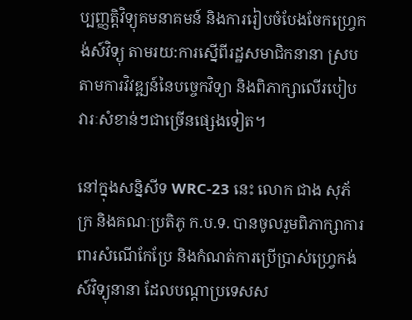ប្បញ្ញត្តិវិទ្យុគមនាគមន៍ និងការរៀបចំបែងចែកហ្វ្រេកង់ស៍វិទ្យុ តាមរយ:ការស្នើពីរដ្ឋសមាជិកនានា ស្របតាមការវិវឌ្ឍន៍នៃបច្ចេកវិទ្យា និងពិភាក្សាលើរបៀបវារៈសំខាន់ៗជាច្រើនផ្សេងទៀត។

នៅក្នុងសន្និសីទ WRC-23 នេះ លោក ជាង សុភ័ក្រ និងគណៈប្រតិភូ ក.ប.ទ. បានចូលរួមពិភាក្សាការពារសំណើកែប្រែ និងកំណត់ការប្រើប្រាស់ហ្វ្រេកង់ស៍វិទ្យុនានា ដែលបណ្តាប្រទេសស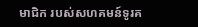មាជិក របស់សហគមន៍ទូរគ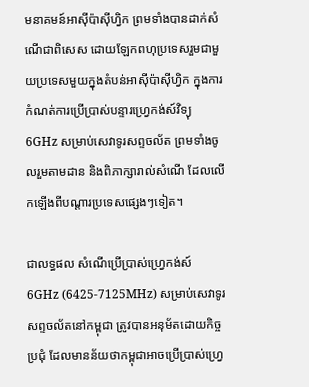មនាគមន៍អាស៊ីប៉ាស៊ីហ្វិក ព្រមទាំងបានដាក់សំណើជាពិសេស ដោយឡែកពហុប្រទេសរួមជាមួយប្រទេសមួយក្នុងតំបន់អាស៊ីប៉ាស៊ីហ្វិក ក្នុងការកំណត់ការប្រើប្រាស់បន្ទារហ្វ្រេកង់ស៍វិទ្យុ 6GHz សម្រាប់សេវាទូរសព្ទចល័ត ព្រមទាំងចូលរួមតាមដាន និងពិភាក្សារាល់សំណើ ដែលលើកឡើងពីបណ្តារប្រទេសផ្សេងៗទៀត។

ជាលទ្ធផល សំណើប្រើប្រាស់ហ្វ្រេកង់ស៍ 6GHz (6425-7125MHz) សម្រាប់សេវាទូរសព្ទចល័តនៅកម្ពុជា ត្រូវបានអនុម័តដោយកិច្ចប្រជុំ ដែលមានន័យថាកម្ពុជាអាចប្រើប្រាស់ហ្វ្រេ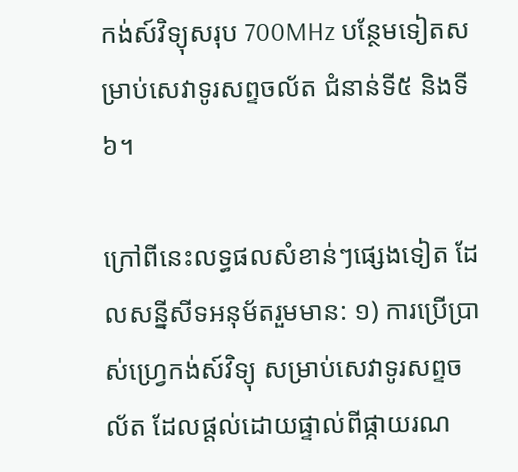កង់ស៍វិទ្យុសរុប 700MHz បន្ថែមទៀតសម្រាប់សេវាទូរសព្ទចល័ត ជំនាន់ទី៥ និងទី៦។

ក្រៅពីនេះលទ្ធផលសំខាន់ៗផ្សេងទៀត ដែលសន្នីសីទអនុម័តរួមមាន: ១) ការប្រើប្រាស់ហ្វ្រេកង់ស៍វិទ្យុ សម្រាប់សេវាទូរសព្ទចល័ត ដែលផ្តល់ដោយផ្ទាល់ពីផ្កាយរណ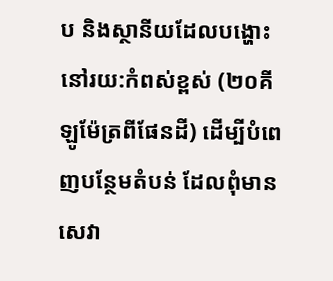ប និងស្ថានីយដែលបង្ហោះនៅរយ:កំពស់ខ្ពស់ (២០គីឡូម៉ែត្រពីផែនដី) ដើម្បីបំពេញបន្ថែមតំបន់ ដែលពុំមានសេវា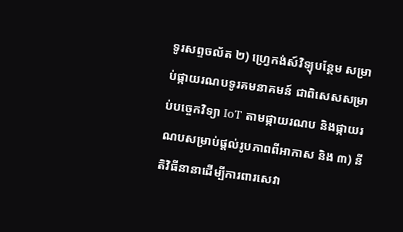ទូរសព្ទចល័ត ២) ហ្វ្រេកង់ស៍វិទ្យុបន្ថែម សម្រាប់ផ្កាយរណបទូរគមនាគមន៍ ជាពិសេសសម្រាប់បច្ចេកវិទ្យា IoT តាមផ្កាយរណប និងផ្កាយរណបសម្រាប់ផ្តល់រូបភាពពីអាកាស និង ៣) នីតិវិធីនានាដើម្បីការពារសេវា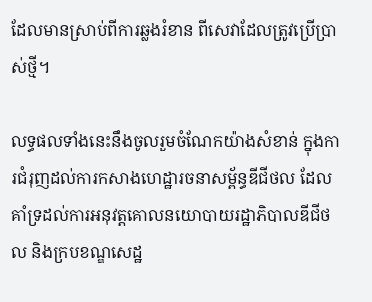ដែលមានស្រាប់ពីការឆ្លងរំខាន ពីសេវាដែលត្រូវប្រើប្រាស់ថ្មី។

លទ្ធផលទាំងនេះនឹងចូលរួមចំណែកយ៉ាងសំខាន់ ក្នុងការជំរុញដល់ការកសាងហេដ្ឋារចនាសម្ព័ន្ធឌីជីថល ដែលគាំទ្រដល់ការអនុវត្តគោលនយោបាយរដ្ឋាភិបាលឌីជីថល និងក្របខណ្ឌសេដ្ឋ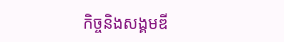កិច្ចនិងសង្គមឌី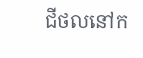ជីថលនៅក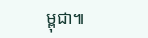ម្ពុជា៕